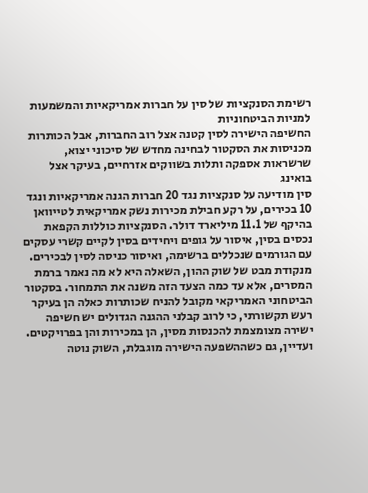רשימת הסנקציות של סין על חברות אמריקאיות והמשמעות למניות הביטחוניות
החשיפה הישירה לסין קטנה אצל רוב החברות, אבל הכותרות מכניסות את הסקטור לבחינה מחדש של סיכוני יצוא, שרשראות אספקה ותלות בשווקים אזרחיים, בעיקר אצל בואינג
סין מודיעה על סנקציות נגד 20 חברות הגנה אמריקאיות ונגד 10 בכירים, על רקע חבילת מכירות נשק אמריקאית לטייוואן בהיקף של 11.1 מיליארד דולר. הסנקציות כוללות הקפאת נכסים בסין, איסור על גופים ויחידים בסין לקיים קשרי עסקים עם הגורמים שנכללים ברשימה, ואיסור כניסה לסין לבכירים.
מנקודת מבט של שוק ההון, השאלה היא לא מה נאמר ברמת המסרים, אלא עד כמה הצעד הזה משנה את התמחור. בסקטור הביטחוני האמריקאי מקובל להניח שכותרות כאלה הן בעיקר רעש תקשורתי, כי לרוב קבלני ההגנה הגדולים יש חשיפה ישירה מצומצמת להכנסות מסין, הן במכירות והן בפרויקטים. ועדיין, גם כשההשפעה הישירה מוגבלת, השוק נוטה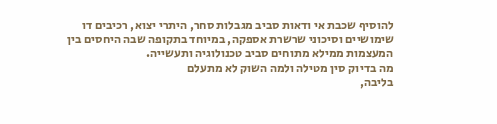להוסיף שכבת אי ודאות סביב מגבלות סחר, היתרי יצוא, רכיבים דו שימושיים וסיכוני שרשרת אספקה, במיוחד בתקופה שבה היחסים בין המעצמות ממילא מתוחים סביב טכנולוגיה ותעשייה.
מה בדיוק סין מטילה ולמה השוק לא מתעלם
בליבה,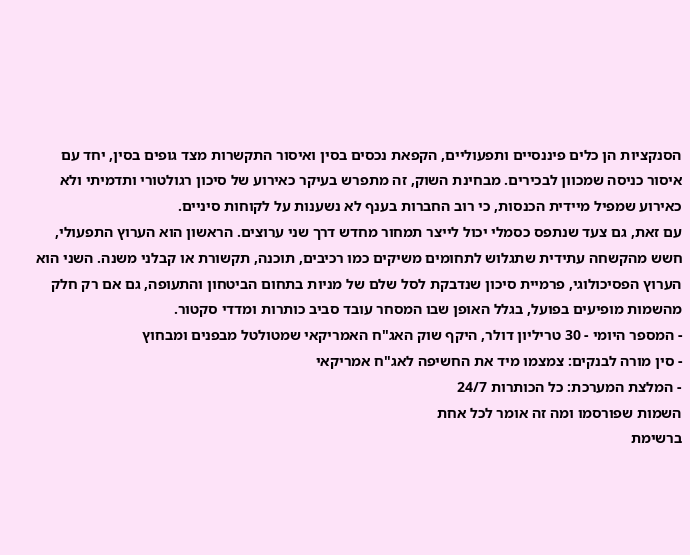הסנקציות הן כלים פיננסיים ותפעוליים, הקפאת נכסים בסין ואיסור התקשרות מצד גופים בסין, יחד עם איסור כניסה שמכוון לבכירים. מבחינת השוק, זה מתפרש בעיקר כאירוע של סיכון רגולטורי ותדמיתי ולא כאירוע שמפיל מיידית הכנסות, כי רוב החברות בענף לא נשענות על לקוחות סיניים.
עם זאת, גם צעד שנתפס כסמלי יכול לייצר תמחור מחדש דרך שני ערוצים. הראשון הוא הערוץ התפעולי, חשש מהקשחה עתידית שתגלוש לתחומים משיקים כמו רכיבים, תוכנה, תקשורת או קבלני משנה. השני הוא הערוץ הפסיכולוגי, פרמיית סיכון שנדבקת לסל שלם של מניות בתחום הביטחון והתעופה, גם אם רק חלק מהשמות מופיעים בפועל, בגלל האופן שבו המסחר עובד סביב כותרות ומדדי סקטור.
- המספר היומי - 30 טריליון דולר, היקף שוק האג"ח האמריקאי שמטולטל מבפנים ומבחוץ
- סין מורה לבנקים: צמצמו מיד את החשיפה לאג"ח אמריקאי
- המלצת המערכת: כל הכותרות 24/7
השמות שפורסמו ומה זה אומר לכל אחת
ברשימת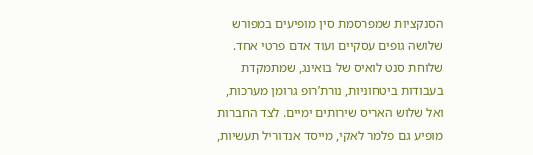הסנקציות שמפרסמת סין מופיעים במפורש שלושה גופים עסקיים ועוד אדם פרטי אחד. שלוחת סנט לואיס של בואינג, שמתמקדת בעבודות ביטחוניות, נורת’רופ גרומן מערכות, ואל שלוש האריס שירותים ימיים. לצד החברות מופיע גם פלמר לאקי, מייסד אנדוריל תעשיות,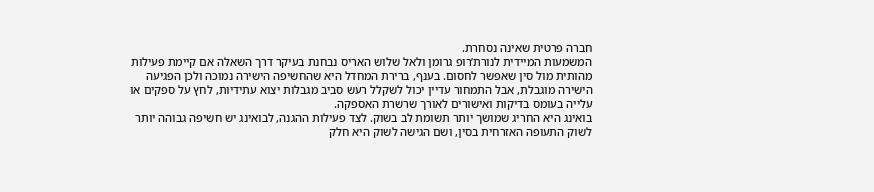חברה פרטית שאינה נסחרת.
המשמעות המיידית לנורת’רופ גרומן ולאל שלוש האריס נבחנת בעיקר דרך השאלה אם קיימת פעילות מהותית מול סין שאפשר לחסום. בענף, ברירת המחדל היא שהחשיפה הישירה נמוכה ולכן הפגיעה הישירה מוגבלת, אבל התמחור עדיין יכול לשקלל רעש סביב מגבלות יצוא עתידיות, לחץ על ספקים או עלייה בעומס בדיקות ואישורים לאורך שרשרת האספקה.
בואינג היא החריג שמושך יותר תשומת לב בשוק. לצד פעילות ההגנה, לבואינג יש חשיפה גבוהה יותר לשוק התעופה האזרחית בסין, ושם הגישה לשוק היא חלק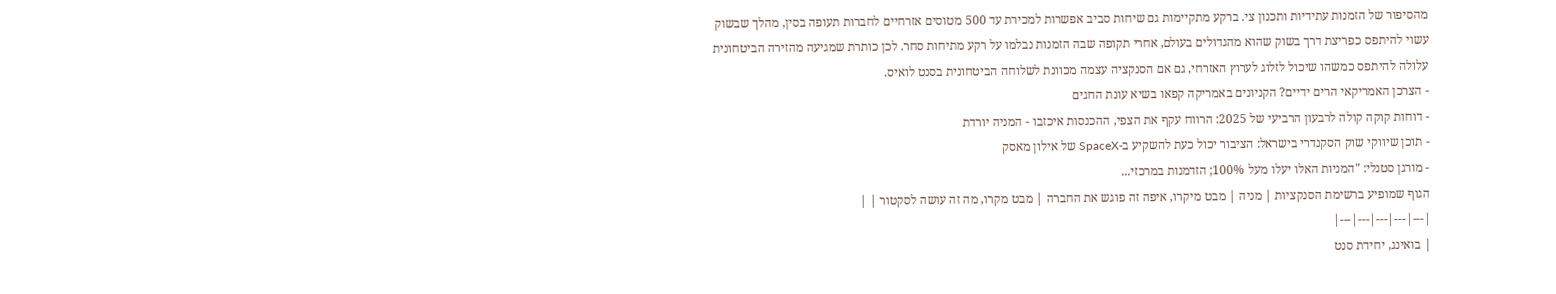מהסיפור של הזמנות עתידיות ותכנון צי. ברקע מתקיימות גם שיחות סביב אפשרות למכירת עד 500 מטוסים אזרחיים לחברות תעופה בסין, מהלך שבשוק עשוי להיתפס כפריצת דרך בשוק שהוא מהגדולים בעולם, אחרי תקופה שבה הזמנות נבלמו על רקע מתיחות סחר. לכן כותרת שמגיעה מהזירה הביטחונית עלולה להיתפס כמשהו שיכול לזלוג לערוץ האזרחי, גם אם הסנקציה עצמה מכוונת לשלוחה הביטחונית בסנט לואיס.
- הצרכן האמריקאי הרים ידיים? הקניונים באמריקה קפאו בשיא עונת החגים
- דוחות קוקה קולה לרבעון הרביעי של 2025: הרווח עקף את הצפי, ההכנסות איכזבו - המניה יורדת
- תוכן שיווקי שוק הסקנדרי בישראל: הציבור יכול כעת להשקיע ב-SpaceX של אילון מאסק
- מורגן סטנלי: "המניות האלו יעלו מעל 100%; הזדמנות במרכזי...
הגוף שמופיע ברשימת הסנקציות | מניה | מבט מיקרו, איפה זה פוגש את החברה | מבט מקרו, מה זה עושה לסקטור | |
|---|---|---|---|---|
| בואינג, יחידת סנט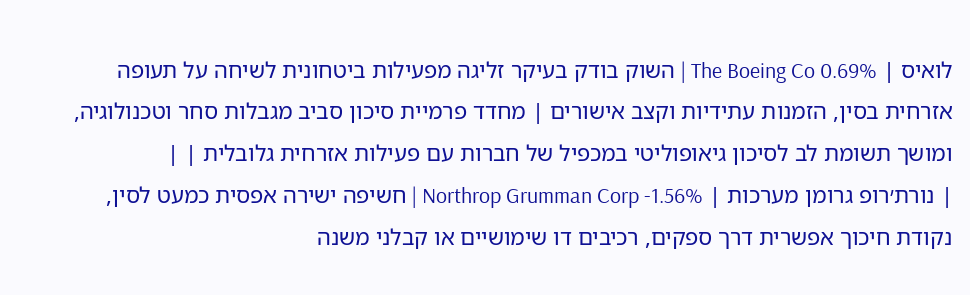לואיס | The Boeing Co 0.69% | השוק בודק בעיקר זליגה מפעילות ביטחונית לשיחה על תעופה אזרחית בסין, הזמנות עתידיות וקצב אישורים | מחדד פרמיית סיכון סביב מגבלות סחר וטכנולוגיה, ומושך תשומת לב לסיכון גיאופוליטי במכפיל של חברות עם פעילות אזרחית גלובלית | |
| נורת׳רופ גרומן מערכות | Northrop Grumman Corp -1.56% | חשיפה ישירה אפסית כמעט לסין, נקודת חיכוך אפשרית דרך ספקים, רכיבים דו שימושיים או קבלני משנה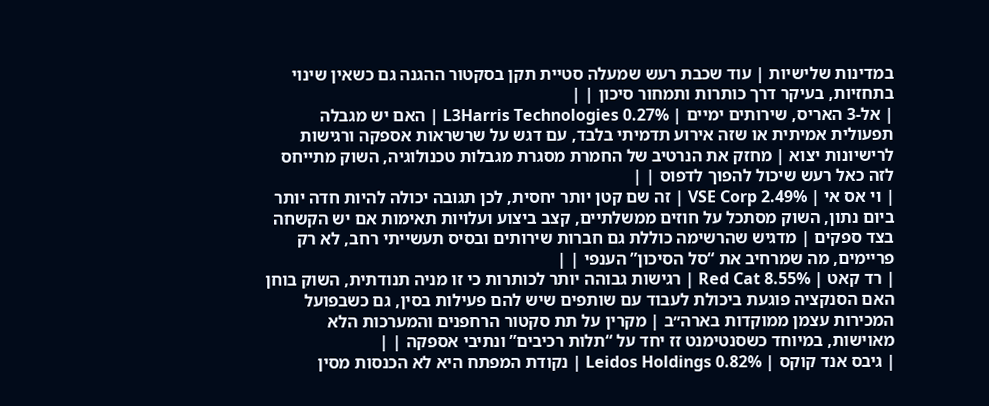במדינות שלישיות | עוד שכבת רעש שמעלה סטיית תקן בסקטור ההגנה גם כשאין שינוי בתחזיות, בעיקר דרך כותרות ותמחור סיכון | |
| אל-3 האריס, שירותים ימיים | L3Harris Technologies 0.27% | האם יש מגבלה תפעולית אמיתית או שזה אירוע תדמיתי בלבד, עם דגש על שרשראות אספקה ורגישות לרישיונות יצוא | מחזק את הנרטיב של החמרת מסגרת מגבלות טכנולוגיה, השוק מתייחס לזה כאל רעש שיכול להפוך לדפוס | |
| וי אס אי | VSE Corp 2.49% | זה שם קטן יותר יחסית, לכן תגובה יכולה להיות חדה יותר ביום נתון, השוק מסתכל על חוזים ממשלתיים, קצב ביצוע ועלויות תאימות אם יש הקשחה בצד ספקים | מדגיש שהרשימה כוללת גם חברות שירותים ובסיס תעשייתי רחב, לא רק פריימים, מה שמרחיב את “סל הסיכון” הענפי | |
| רד קאט | Red Cat 8.55% | רגישות גבוהה יותר לכותרות כי זו מניה תנודתית, השוק בוחן האם הסנקציה פוגעת ביכולת לעבוד עם שותפים שיש להם פעילות בסין, גם כשבפועל המכירות עצמן ממוקדות בארה״ב | מקרין על תת סקטור הרחפנים והמערכות הלא מאוישות, במיוחד כשסנטימנט זז יחד על “תלות רכיבים” ונתיבי אספקה | |
| גיבס אנד קוקס | Leidos Holdings 0.82% | נקודת המפתח היא לא הכנסות מסין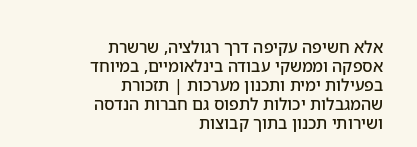אלא חשיפה עקיפה דרך רגולציה, שרשרת אספקה וממשקי עבודה בינלאומיים, במיוחד בפעילות ימית ותכנון מערכות | תזכורת שהמגבלות יכולות לתפוס גם חברות הנדסה ושירותי תכנון בתוך קבוצות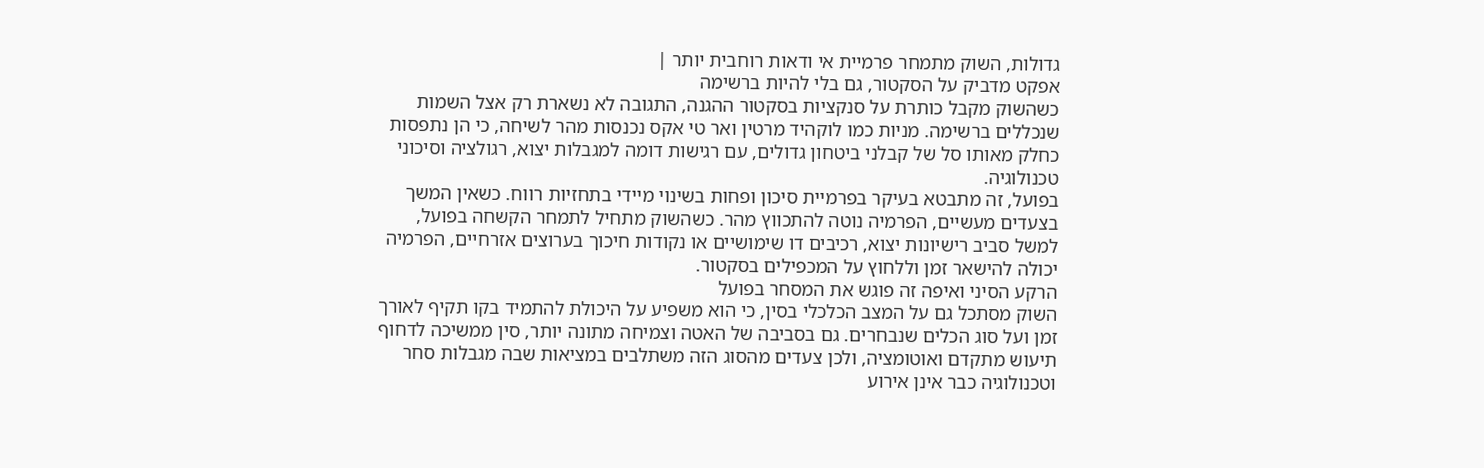גדולות, השוק מתמחר פרמיית אי ודאות רוחבית יותר |
אפקט מדביק על הסקטור, גם בלי להיות ברשימה
כשהשוק מקבל כותרת על סנקציות בסקטור ההגנה, התגובה לא נשארת רק אצל השמות שנכללים ברשימה. מניות כמו לוקהיד מרטין ואר טי אקס נכנסות מהר לשיחה, כי הן נתפסות כחלק מאותו סל של קבלני ביטחון גדולים, עם רגישות דומה למגבלות יצוא, רגולציה וסיכוני טכנולוגיה.
בפועל, זה מתבטא בעיקר בפרמיית סיכון ופחות בשינוי מיידי בתחזיות רווח. כשאין המשך בצעדים מעשיים, הפרמיה נוטה להתכווץ מהר. כשהשוק מתחיל לתמחר הקשחה בפועל, למשל סביב רישיונות יצוא, רכיבים דו שימושיים או נקודות חיכוך בערוצים אזרחיים, הפרמיה יכולה להישאר זמן וללחוץ על המכפילים בסקטור.
הרקע הסיני ואיפה זה פוגש את המסחר בפועל
השוק מסתכל גם על המצב הכלכלי בסין, כי הוא משפיע על היכולת להתמיד בקו תקיף לאורך זמן ועל סוג הכלים שנבחרים. גם בסביבה של האטה וצמיחה מתונה יותר, סין ממשיכה לדחוף תיעוש מתקדם ואוטומציה, ולכן צעדים מהסוג הזה משתלבים במציאות שבה מגבלות סחר וטכנולוגיה כבר אינן אירוע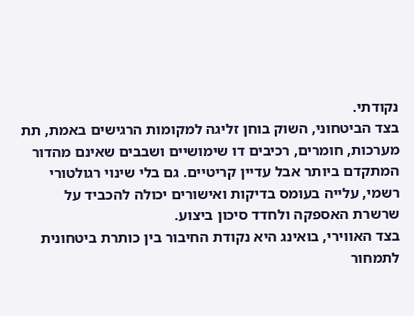נקודתי.
בצד הביטחוני, השוק בוחן זליגה למקומות הרגישים באמת, תת מערכות, חומרים, רכיבים דו שימושיים ושבבים שאינם מהדור המתקדם ביותר אבל עדיין קריטיים. גם בלי שינוי רגולטורי רשמי, עלייה בעומס בדיקות ואישורים יכולה להכביד על שרשרת האספקה ולחדד סיכון ביצוע.
בצד האווירי, בואינג היא נקודת החיבור בין כותרת ביטחונית לתמחור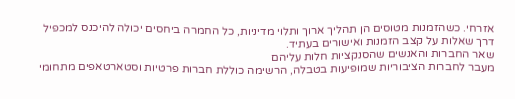אזרחי. כשהזמנות מטוסים הן תהליך ארוך ותלוי מדיניות, כל החמרה ביחסים יכולה להיכנס למכפיל דרך שאלות על קצב הזמנות ואישורים בעתיד.
שאר החברות והאנשים שהסנקציות חלות עליהם
מעבר לחברות הציבוריות שמופיעות בטבלה, הרשימה כוללת חברות פרטיות וסטארטאפים מתחומי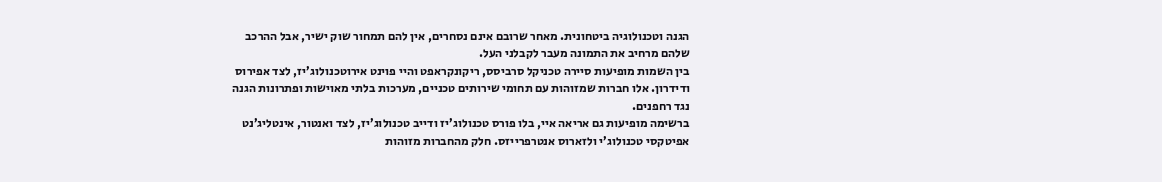הגנה וטכנולוגיה ביטחונית. מאחר שרובם אינם נסחרים, אין להם תמחור שוק ישיר, אבל ההרכב שלהם מרחיב את התמונה מעבר לקבלני העל.
בין השמות מופיעות סיירה טכניקל סרביסס, ריקונקראפט והיי פוינט אירוטכנולוג’יז, לצד אפירוס ודידרון. אלו חברות שמזוהות עם תחומי שירותים טכניים, מערכות בלתי מאוישות ופתרונות הגנה נגד רחפנים.
ברשימה מופיעות גם אריאה איי, בלו פורס טכנולוג’יז ודייב טכנולוג’יז, לצד ואנטור, אינטליג’נט אפיטקסי טכנולוג’י ולזארוס אנטרפרייזס. חלק מהחברות מזוהות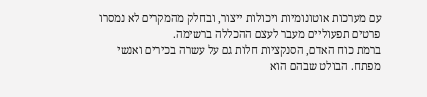עם מערכות אוטונומיות ויכולות ייצור, ובחלק מהמקרים לא נמסרו פרטים תפעוליים מעבר לעצם ההכללה ברשימה.
ברמת כוח האדם, הסנקציות חלות גם על עשרה בכירים ואנשי מפתח. הבולט שבהם הוא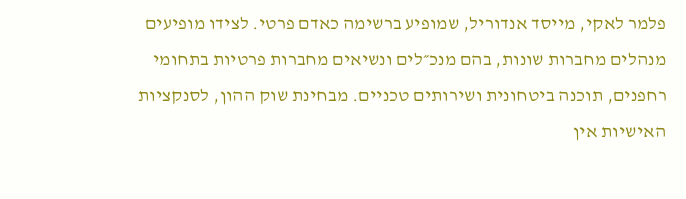פלמר לאקי, מייסד אנדוריל, שמופיע ברשימה כאדם פרטי. לצידו מופיעים מנהלים מחברות שונות, בהם מנכ״לים ונשיאים מחברות פרטיות בתחומי רחפנים, תוכנה ביטחונית ושירותים טכניים. מבחינת שוק ההון, לסנקציות האישיות אין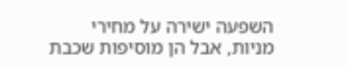השפעה ישירה על מחירי מניות, אבל הן מוסיפות שכבת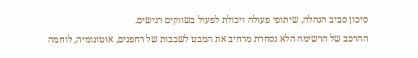סיכון סביב הנהלה, שיתופי פעולה ויכולת לפעול בשווקים רגישים.
ההרכב של הרשימה הלא נסחרת מרחיב את המבט לשכבות של רחפנים, אוטונומיה, לוחמה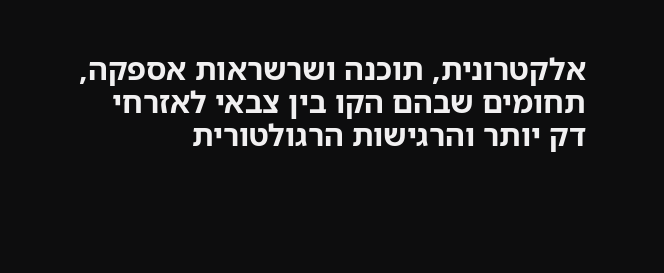אלקטרונית, תוכנה ושרשראות אספקה, תחומים שבהם הקו בין צבאי לאזרחי דק יותר והרגישות הרגולטורית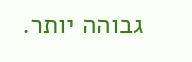גבוהה יותר.